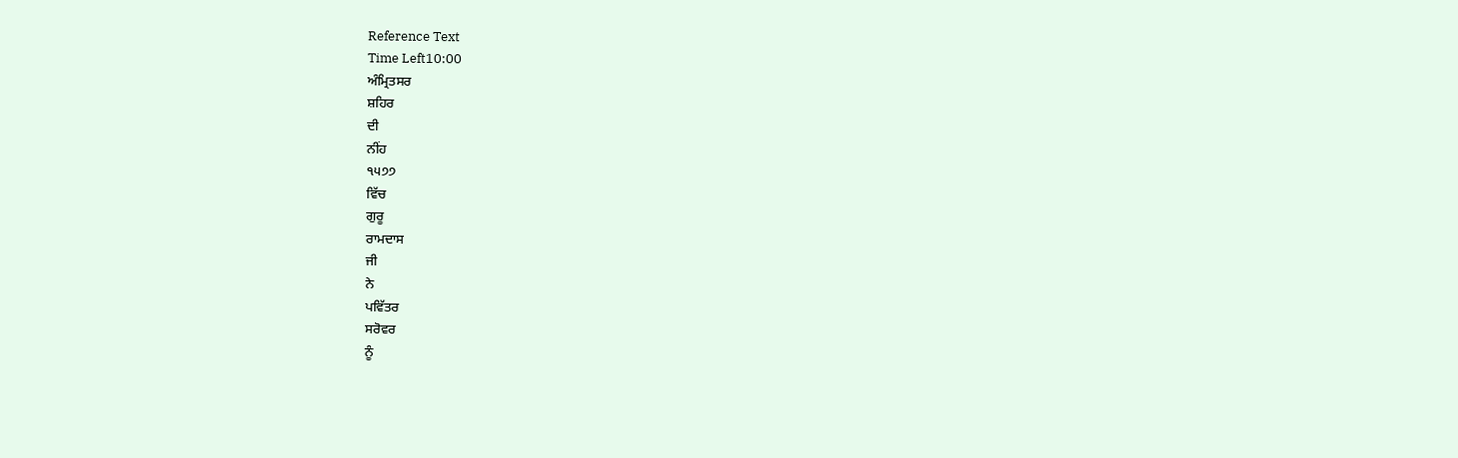Reference Text
Time Left10:00
ਅੰਮ੍ਰਿਤਸਰ
ਸ਼ਹਿਰ
ਦੀ
ਨੀਂਹ
੧੫੭੭
ਵਿੱਚ
ਗੁਰੂ
ਰਾਮਦਾਸ
ਜੀ
ਨੇ
ਪਵਿੱਤਰ
ਸਰੋਵਰ
ਨੂੰ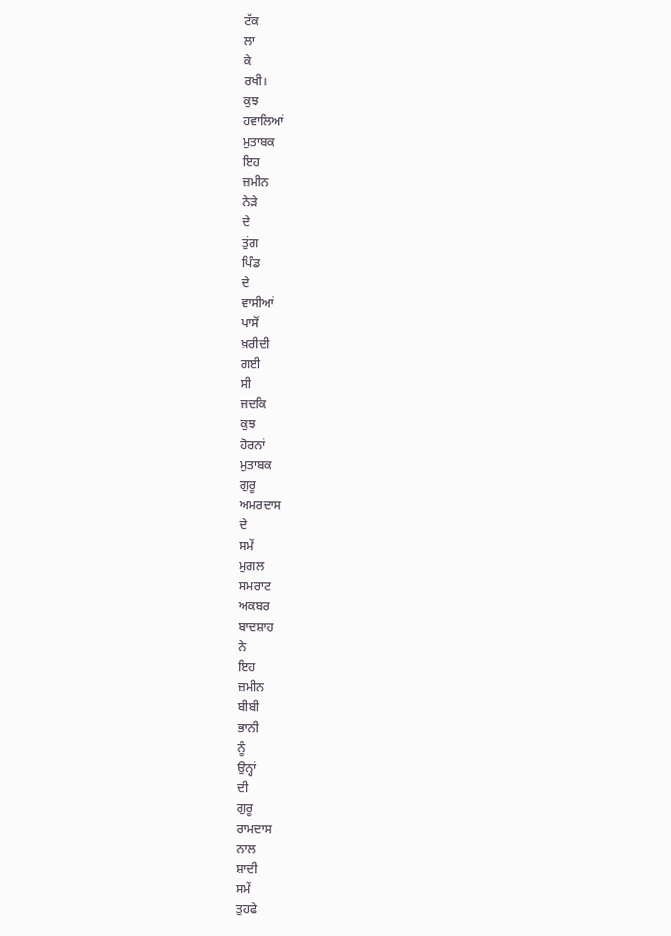ਟੱਕ
ਲਾ
ਕੇ
ਰਖੀ।
ਕੁਝ
ਹਵਾਲਿਆਂ
ਮੁਤਾਬਕ
ਇਹ
ਜ਼ਮੀਨ
ਨੇੜੇ
ਦੇ
ਤੁਂਗ
ਪਿੰਡ
ਦੇ
ਵਾਸੀਆਂ
ਪਾਸੋਂ
ਖ਼ਰੀਦੀ
ਗਈ
ਸੀ
ਜਦਕਿ
ਕੁਝ
ਹੋਰਨਾਂ
ਮੁਤਾਬਕ
ਗੁਰੂ
ਅਮਰਦਾਸ
ਦੇ
ਸਮੇਂ
ਮੁਗਲ
ਸਮਰਾਟ
ਅਕਬਰ
ਬਾਦਸ਼ਾਹ
ਨੇ
ਇਹ
ਜ਼ਮੀਨ
ਬੀਬੀ
ਭਾਨੀ
ਨੂੰ
ਉਨ੍ਹਾਂ
ਦੀ
ਗੁਰੂ
ਰਾਮਦਾਸ
ਨਾਲ
ਸ਼ਾਦੀ
ਸਮੇਂ
ਤੁਹਫੇ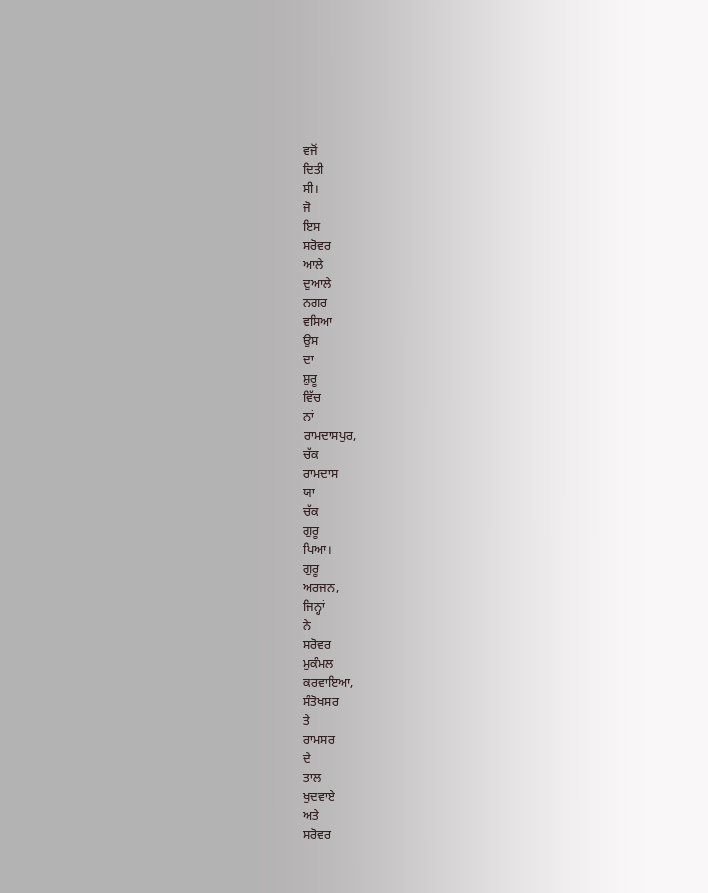ਵਜੋਂ
ਦਿਤੀ
ਸੀ।
ਜੋ
ਇਸ
ਸਰੋਵਰ
ਆਲੇ
ਦੁਆਲੇ
ਨਗਰ
ਵਸਿਆ
ਉਸ
ਦਾ
ਸ਼ੁਰੂ
ਵਿੱਚ
ਨਾਂ
ਰਾਮਦਾਸਪੁਰ,
ਚੱਕ
ਰਾਮਦਾਸ
ਯਾ
ਚੱਕ
ਗੁਰੂ
ਪਿਆ।
ਗੁਰੂ
ਅਰਜਨ,
ਜਿਨ੍ਹਾਂ
ਨੇ
ਸਰੋਵਰ
ਮੁਕੰਮਲ
ਕਰਵਾਇਆ,
ਸੰਤੋਖਸਰ
ਤੇ
ਰਾਮਸਰ
ਦੇ
ਤਾਲ
ਖੁਦਵਾਏ
ਅਤੇ
ਸਰੋਵਰ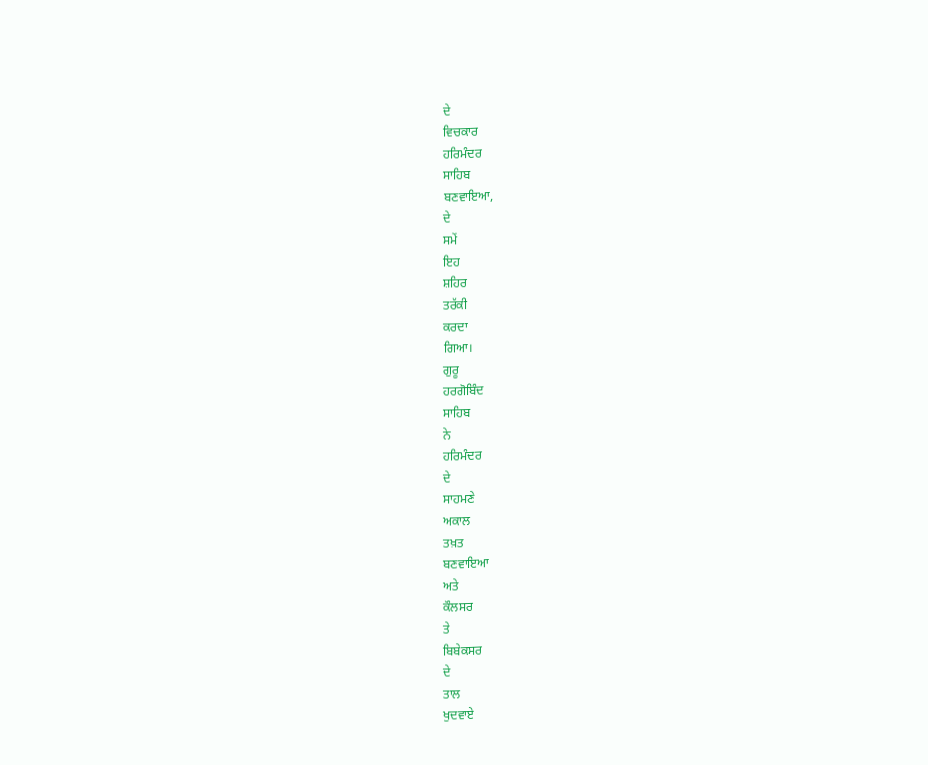ਦੇ
ਵਿਚਕਾਰ
ਹਰਿਮੰਦਰ
ਸਾਹਿਬ
ਬਣਵਾਇਆ,
ਦੇ
ਸਮੇਂ
ਇਹ
ਸ਼ਹਿਰ
ਤਰੱਕੀ
ਕਰਦਾ
ਗਿਆ।
ਗੁਰੂ
ਹਰਗੋਬਿੰਦ
ਸਾਹਿਬ
ਨੇ
ਹਰਿਮੰਦਰ
ਦੇ
ਸਾਹਮਣੇ
ਅਕਾਲ
ਤਖ਼ਤ
ਬਣਵਾਇਆ
ਅਤੇ
ਕੌਲਸਰ
ਤੇ
ਬਿਬੇਕਸਰ
ਦੇ
ਤਾਲ
ਖੁਦਵਾਏ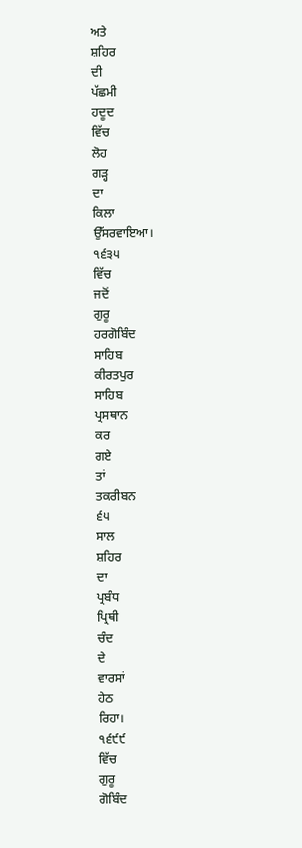ਅਤੇ
ਸ਼ਹਿਰ
ਦੀ
ਪੱਛਮੀ
ਹਦੂਦ
ਵਿੱਚ
ਲੋਹ
ਗੜ੍ਹ
ਦਾ
ਕਿਲਾ
ਉੱਸਰਵਾਇਆ।
੧੬੩੫
ਵਿੱਚ
ਜਦੋਂ
ਗੁਰੂ
ਹਰਗੋਬਿੰਦ
ਸਾਹਿਬ
ਕੀਰਤਪੁਰ
ਸਾਹਿਬ
ਪ੍ਰਸਥਾਨ
ਕਰ
ਗਏ
ਤਾਂ
ਤਕਰੀਬਨ
੬੫
ਸਾਲ
ਸ਼ਹਿਰ
ਦਾ
ਪ੍ਰਬੰਧ
ਪ੍ਰਿਥੀ
ਚੰਦ
ਦੇ
ਵਾਰਸਾਂ
ਹੇਠ
ਰਿਹਾ।
੧੬੯੯
ਵਿੱਚ
ਗੁਰੂ
ਗੋਬਿੰਦ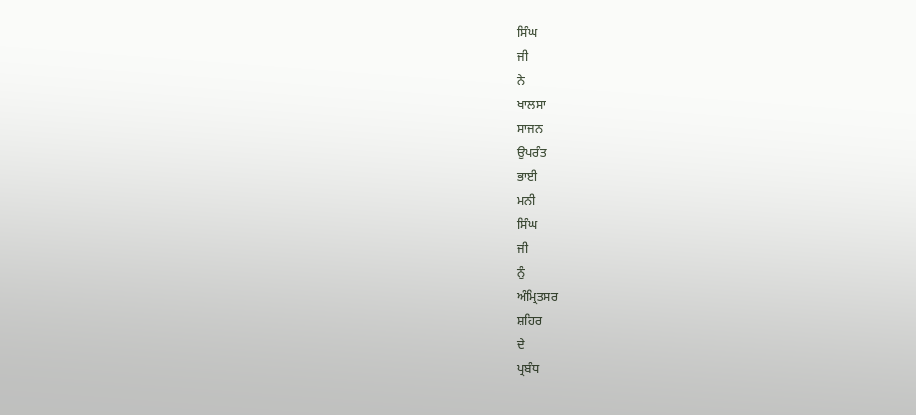ਸਿੰਘ
ਜੀ
ਨੇ
ਖਾਲਸਾ
ਸਾਜਨ
ਉਪਰੰਤ
ਭਾਈ
ਮਨੀ
ਸਿੰਘ
ਜੀ
ਨੁੰ
ਅੰਮ੍ਰਿਤਸਰ
ਸ਼ਹਿਰ
ਦੇ
ਪ੍ਰਬੰਧ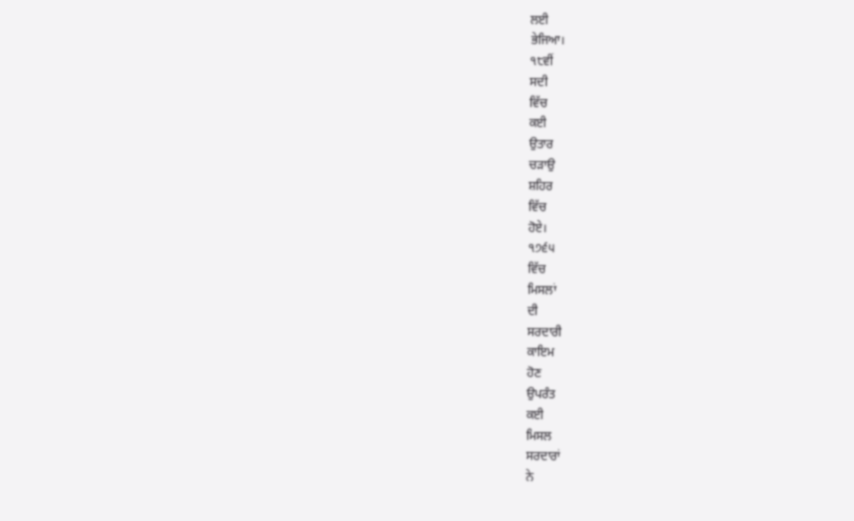ਲਈ
ਭੇਜਿਆ।
੧੮ਵੀਂ
ਸਦੀ
ਵਿੱਚ
ਕਈ
ਉਤਾਰ
ਚੜਾਉ
ਸ਼ਹਿਰ
ਵਿੱਚ
ਹੋਏ।
੧੭੬੫
ਵਿੱਚ
ਮਿਸਲਾਂ
ਦੀ
ਸਰਦਾਰੀ
ਕਾਇਮ
ਹੋਣ
ਉਪਰੰਤ
ਕਈ
ਮਿਸਲ
ਸਰਦਾਰਾਂ
ਨੇ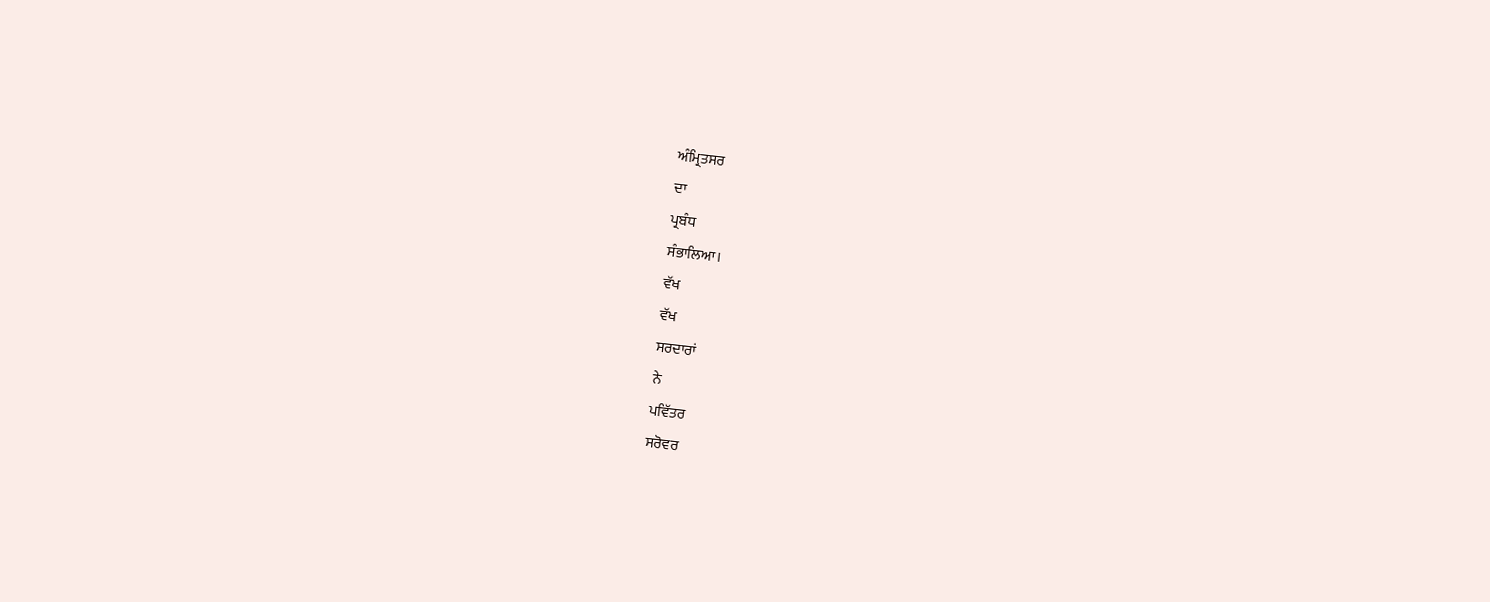ਅੰਮ੍ਰਿਤਸਰ
ਦਾ
ਪ੍ਰਬੰਧ
ਸੰਭਾਲਿਆ।
ਵੱਖ
ਵੱਖ
ਸਰਦਾਰਾਂ
ਨੇ
ਪਵਿੱਤਰ
ਸਰੋਵਰ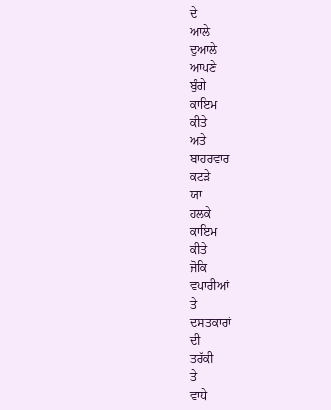ਦੇ
ਆਲੇ
ਦੁਆਲੇ
ਆਪਣੇ
ਬੁੰਗੇ
ਕਾਇਮ
ਕੀਤੇ
ਅਤੇ
ਬਾਹਰਵਾਰ
ਕਟੜੇ
ਯਾ
ਹਲਕੇ
ਕਾਇਮ
ਕੀਤੇ
ਜੋਕਿ
ਵਪਾਰੀਆਂ
ਤੇ
ਦਸਤਕਾਰਾਂ
ਦੀ
ਤਰੱਕੀ
ਤੇ
ਵਾਧੇ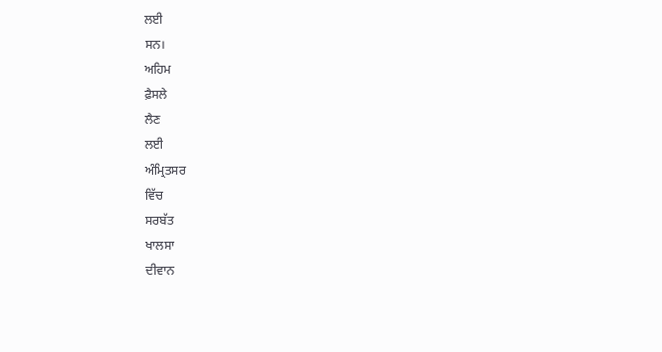ਲਈ
ਸਨ।
ਅਹਿਮ
ਫ਼ੈਸਲੇ
ਲੈਣ
ਲਈ
ਅੰਮ੍ਰਿਤਸਰ
ਵਿੱਚ
ਸਰਬੱਤ
ਖਾਲਸਾ
ਦੀਵਾਨ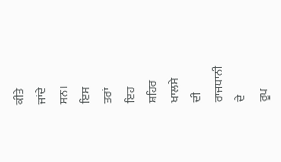ਕੀਤੇ
ਜਾਂਦੇ
ਸਨ।
ਇਸ
ਤਰਾਂ
ਇਹ
ਸ਼ਹਿਰ
ਖਾਲਸੇ
ਦੀ
ਰਾਜਧਾਨੀ
ਦੇ
ਰੂਪ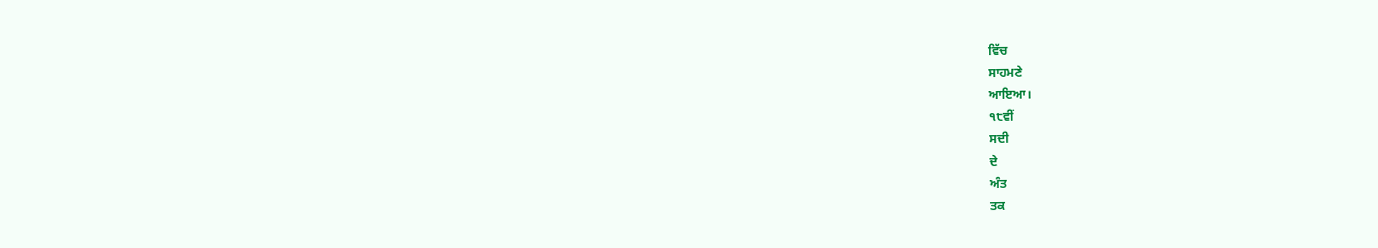ਵਿੱਚ
ਸਾਹਮਣੇ
ਆਇਆ।
੧੮ਵੀਂ
ਸਦੀ
ਦੇ
ਅੰਤ
ਤਕ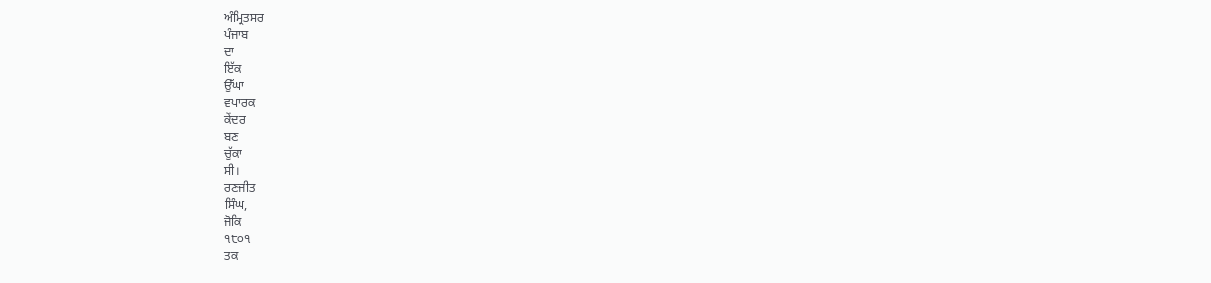ਅੰਮ੍ਰਿਤਸਰ
ਪੰਜਾਬ
ਦਾ
ਇੱਕ
ਉੱਘਾ
ਵਪਾਰਕ
ਕੇਂਦਰ
ਬਣ
ਚੁੱਕਾ
ਸੀ।
ਰਣਜੀਤ
ਸਿੰਘ,
ਜੋਕਿ
੧੮੦੧
ਤਕ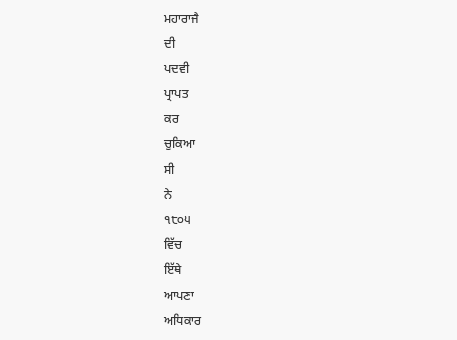ਮਹਾਰਾਜੈ
ਦੀ
ਪਦਵੀ
ਪ੍ਰਾਪਤ
ਕਰ
ਚੁਕਿਆ
ਸੀ
ਨੇ
੧੮੦੫
ਵਿੱਚ
ਇੱਥੇ
ਆਪਣਾ
ਅਧਿਕਾਰ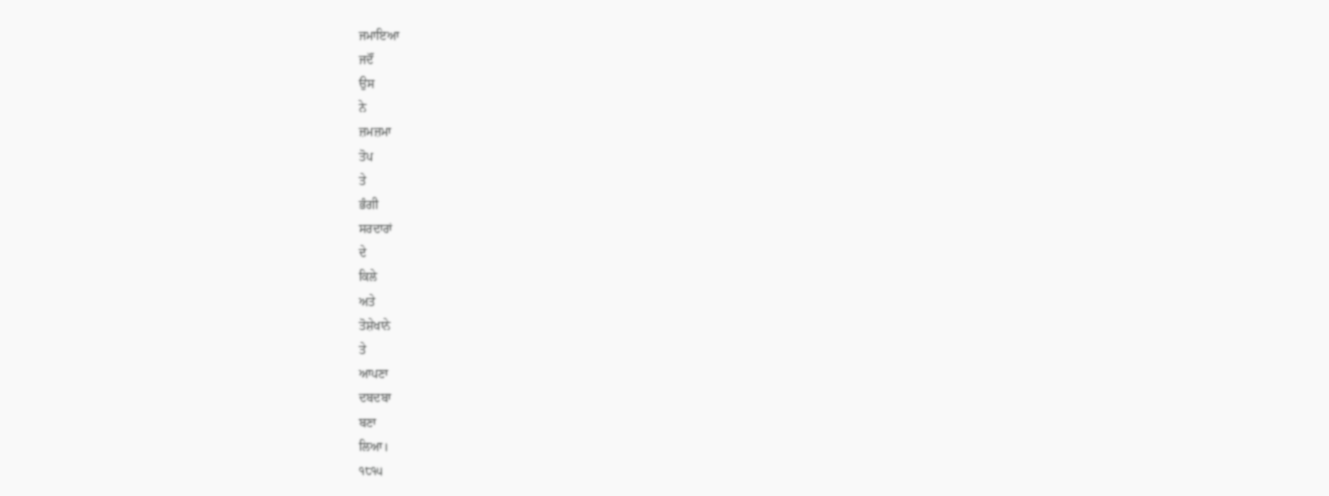ਜਮਾਇਆ
ਜਦੌਂ
ਉਸ
ਨੇ
ਜ਼ਮਜ਼ਮਾ
ਤੋਪ
ਤੇ
ਭੰਗੀ
ਸਰਦਾਰਾਂ
ਦੇ
ਕਿਲੇ
ਅਤੇ
ਤੋਸ਼ੇਖਾਨੇ
ਤੇ
ਆਪਣਾ
ਦਬਦਬਾ
ਬਣਾ
ਲਿਆ।
੧੮੧੫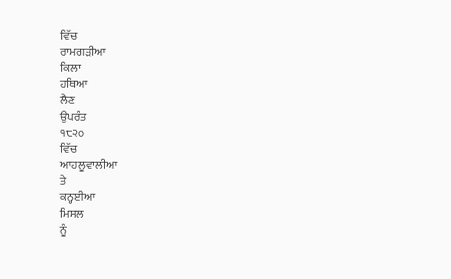ਵਿੱਚ
ਰਾਮਗੜੀਆ
ਕਿਲਾ
ਹਥਿਆ
ਲੈਣ
ਉਪਰੰਤ
੧੮੨੦
ਵਿੱਚ
ਆਹਲੂਵਾਲੀਆ
ਤੇ
ਕਨ੍ਹਈਆ
ਮਿਸਲ
ਨੂੰ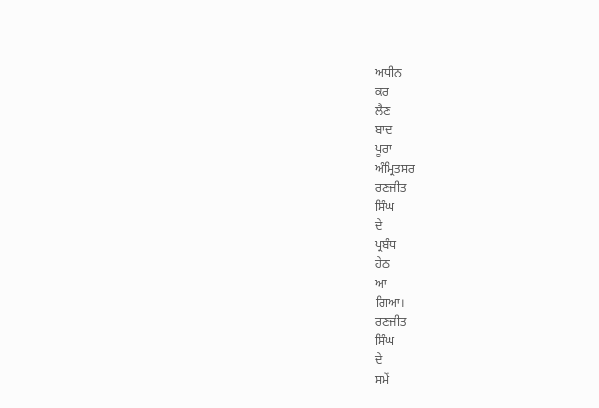ਅਧੀਨ
ਕਰ
ਲੈਣ
ਬਾਦ
ਪੂਰਾ
ਅੰਮ੍ਰਿਤਸਰ
ਰਣਜੀਤ
ਸਿੰਘ
ਦੇ
ਪ੍ਰਬੰਧ
ਹੇਠ
ਆ
ਗਿਆ।
ਰਣਜੀਤ
ਸਿੰਘ
ਦੇ
ਸਮੇਂ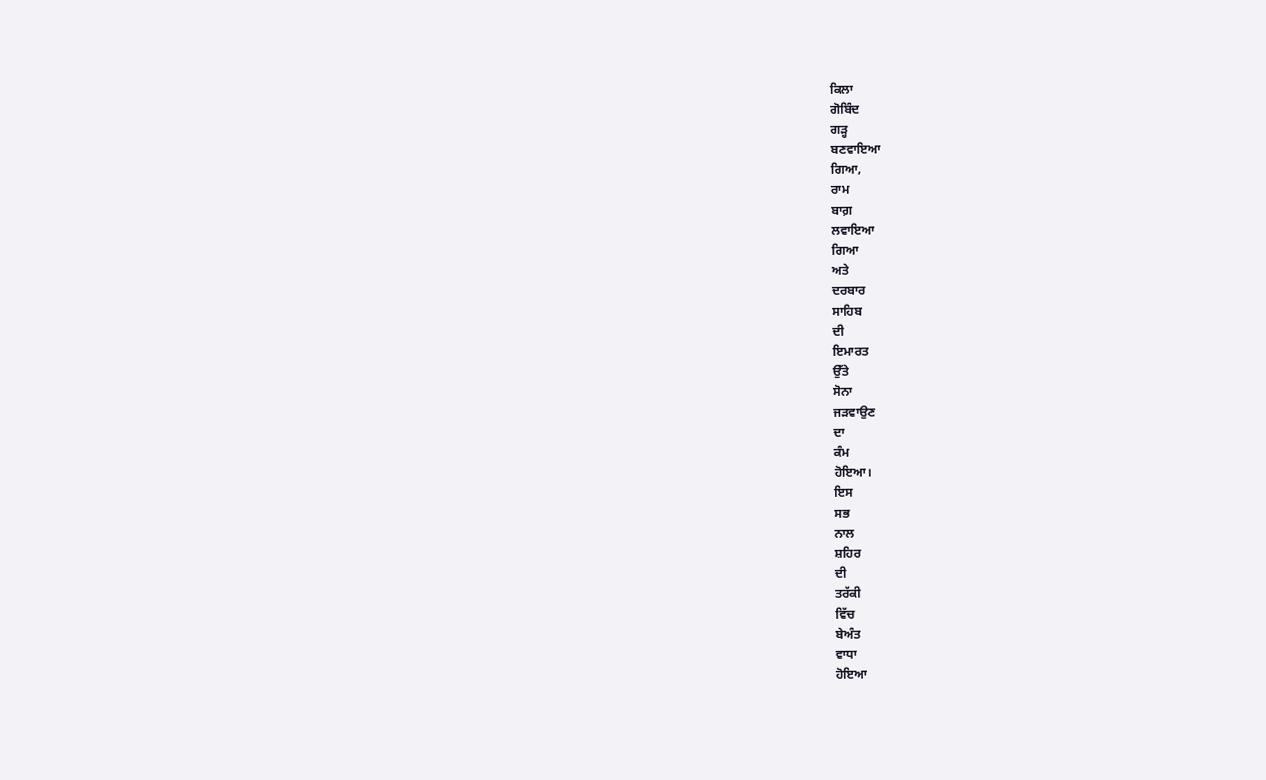ਕਿਲਾ
ਗੋਬਿੰਦ
ਗੜ੍ਹ
ਬਣਵਾਇਆ
ਗਿਆ,
ਰਾਮ
ਬਾਗ਼
ਲਵਾਇਆ
ਗਿਆ
ਅਤੇ
ਦਰਬਾਰ
ਸਾਹਿਬ
ਦੀ
ਇਮਾਰਤ
ਉੱਤੇ
ਸੋਨਾ
ਜੜਵਾਉਣ
ਦਾ
ਕੰਮ
ਹੋਇਆ।
ਇਸ
ਸਭ
ਨਾਲ
ਸ਼ਹਿਰ
ਦੀ
ਤਰੱਕੀ
ਵਿੱਚ
ਬੇਅੰਤ
ਵਾਧਾ
ਹੋਇਆ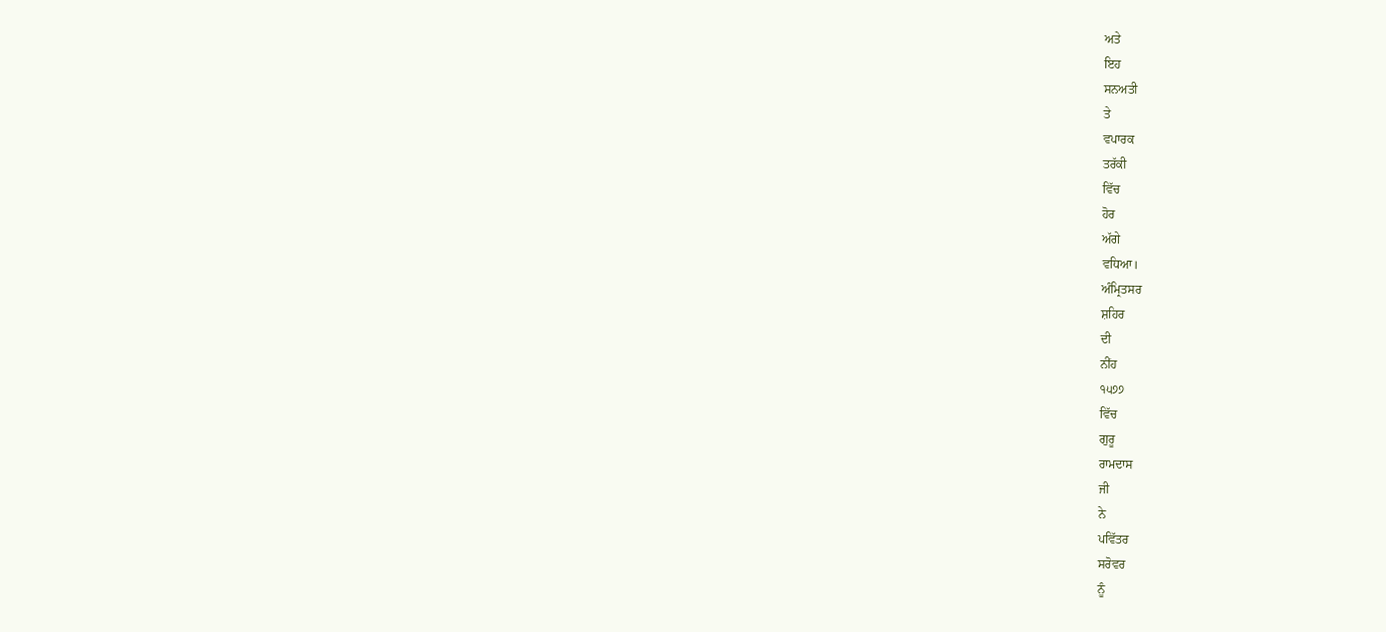ਅਤੇ
ਇਹ
ਸਨਅਤੀ
ਤੇ
ਵਪਾਰਕ
ਤਰੱਕੀ
ਵਿੱਚ
ਹੋਰ
ਅੱਗੇ
ਵਧਿਆ।
ਅੰਮ੍ਰਿਤਸਰ
ਸ਼ਹਿਰ
ਦੀ
ਨੀਂਹ
੧੫੭੭
ਵਿੱਚ
ਗੁਰੂ
ਰਾਮਦਾਸ
ਜੀ
ਨੇ
ਪਵਿੱਤਰ
ਸਰੋਵਰ
ਨੂੰ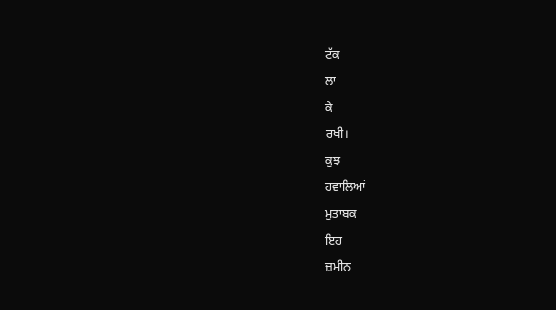ਟੱਕ
ਲਾ
ਕੇ
ਰਖੀ।
ਕੁਝ
ਹਵਾਲਿਆਂ
ਮੁਤਾਬਕ
ਇਹ
ਜ਼ਮੀਨ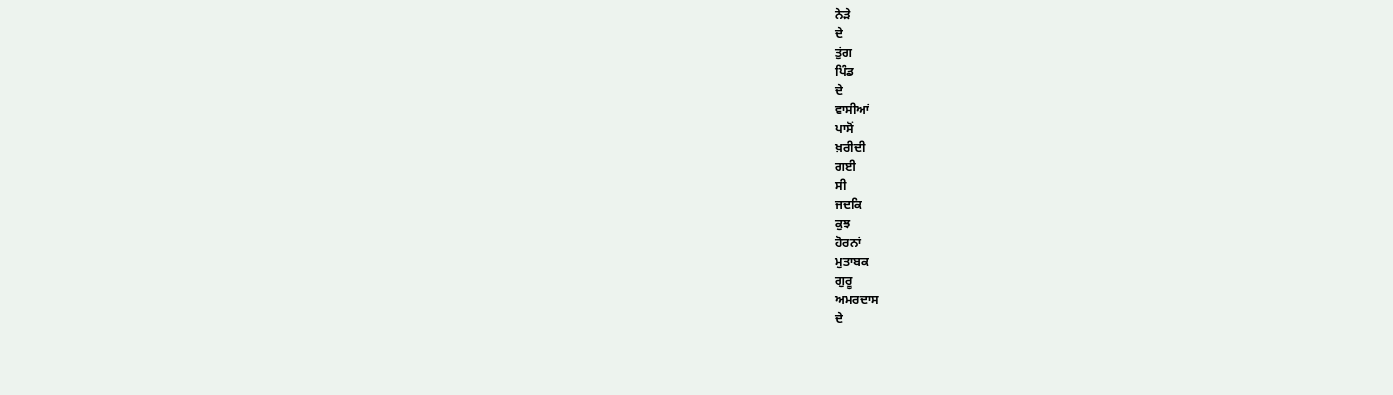ਨੇੜੇ
ਦੇ
ਤੁਂਗ
ਪਿੰਡ
ਦੇ
ਵਾਸੀਆਂ
ਪਾਸੋਂ
ਖ਼ਰੀਦੀ
ਗਈ
ਸੀ
ਜਦਕਿ
ਕੁਝ
ਹੋਰਨਾਂ
ਮੁਤਾਬਕ
ਗੁਰੂ
ਅਮਰਦਾਸ
ਦੇ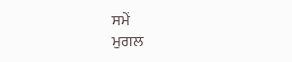ਸਮੇਂ
ਮੁਗਲ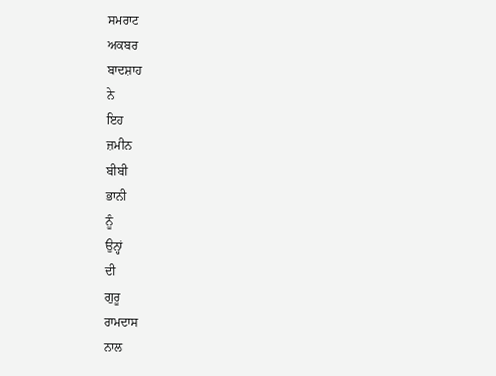ਸਮਰਾਟ
ਅਕਬਰ
ਬਾਦਸ਼ਾਹ
ਨੇ
ਇਹ
ਜ਼ਮੀਨ
ਬੀਬੀ
ਭਾਨੀ
ਨੂੰ
ਉਨ੍ਹਾਂ
ਦੀ
ਗੁਰੂ
ਰਾਮਦਾਸ
ਨਾਲ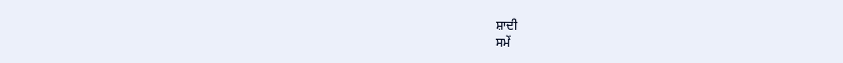ਸ਼ਾਦੀ
ਸਮੇਂ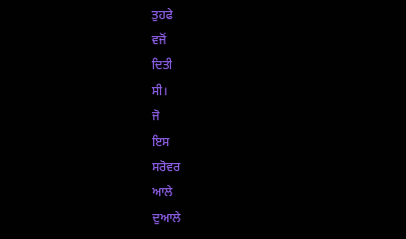ਤੁਹਫੇ
ਵਜੋਂ
ਦਿਤੀ
ਸੀ।
ਜੋ
ਇਸ
ਸਰੋਵਰ
ਆਲੇ
ਦੁਆਲੇ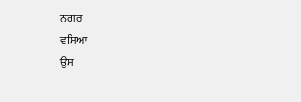ਨਗਰ
ਵਸਿਆ
ਉਸ